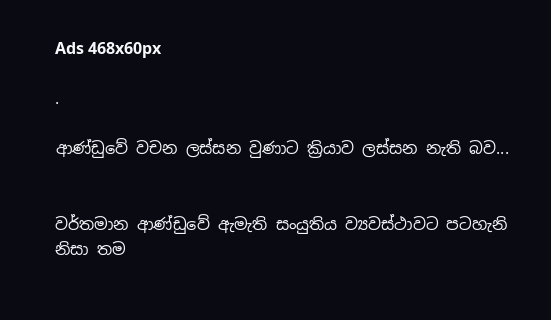Ads 468x60px

.

ආණ්‌ඩුවේ වචන ලස්‌සන වුණාට ක්‍රියාව ලස්‌සන නැති බව...


වර්තමාන ආණ්‌ඩුවේ ඇමැති සංයුතිය ව්‍යවස්‌ථාවට පටහැනි නිසා තම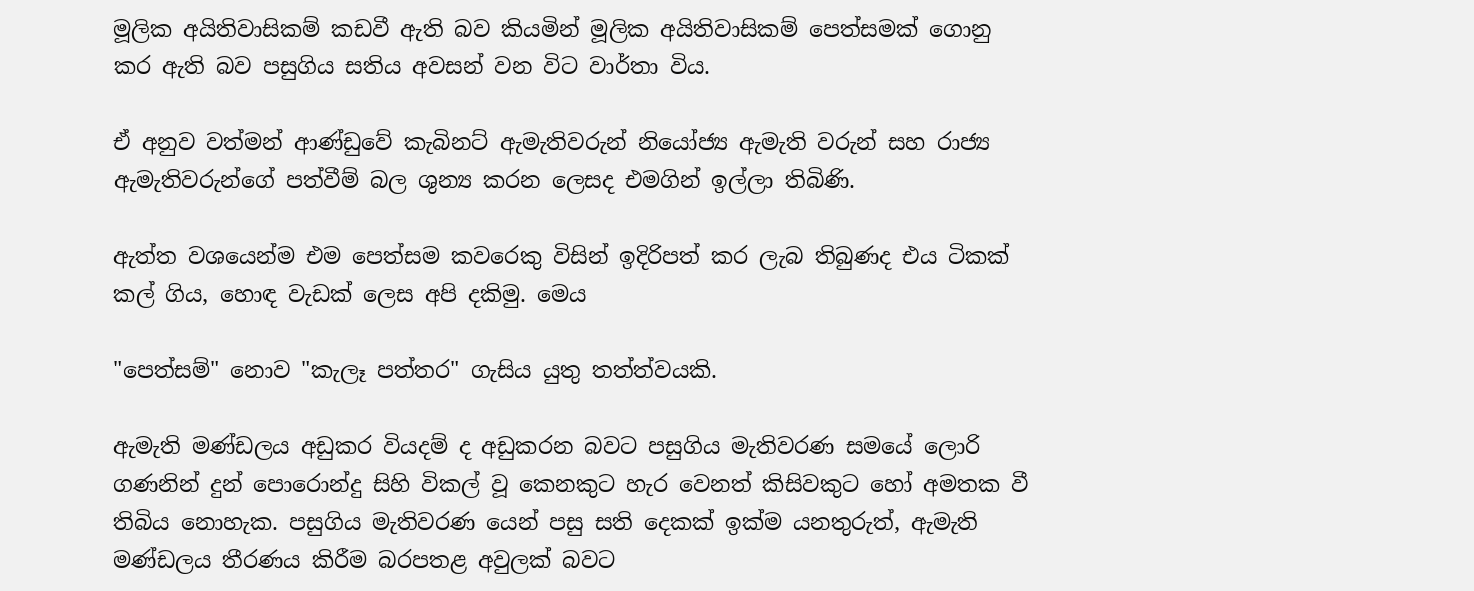මූලික අයිතිවාසිකම් කඩවී ඇති බව කියමින් මූලික අයිතිවාසිකම් පෙත්සමක්‌ ගොනු කර ඇති බව පසුගිය සතිය අවසන් වන විට වාර්තා විය.

ඒ අනුව වත්මන් ආණ්‌ඩුවේ කැබිනට්‌ ඇමැතිවරුන් නියෝජ්‍ය ඇමැති වරුන් සහ රාජ්‍ය ඇමැතිවරුන්ගේ පත්වීම් බල ශුන්‍ය කරන ලෙසද එමගින් ඉල්ලා තිබිණි.

ඇත්ත වශයෙන්ම එම පෙත්සම කවරෙකු විසින් ඉදිරිපත් කර ලැබ තිබුණද එය ටිකක්‌ කල් ගිය, හොඳ වැඩක්‌ ලෙස අපි දකිමු. මෙය

"පෙත්සම්" නොව "කැලෑ පත්තර" ගැසිය යුතු තත්ත්වයකි.

ඇමැති මණ්‌ඩලය අඩුකර වියදම් ද අඩුකරන බවට පසුගිය මැතිවරණ සමයේ ලොරි ගණනින් දුන් පොරොන්දු සිහි විකල් වූ කෙනකුට හැර වෙනත් කිසිවකුට හෝ අමතක වී තිබිය නොහැක. පසුගිය මැතිවරණ යෙන් පසු සති දෙකක්‌ ඉක්‌ම යනතුරුත්, ඇමැති මණ්‌ඩලය තීරණය කිරීම බරපතළ අවුලක්‌ බවට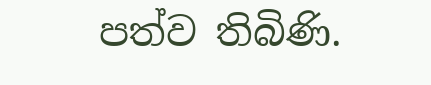පත්ව තිබිණි.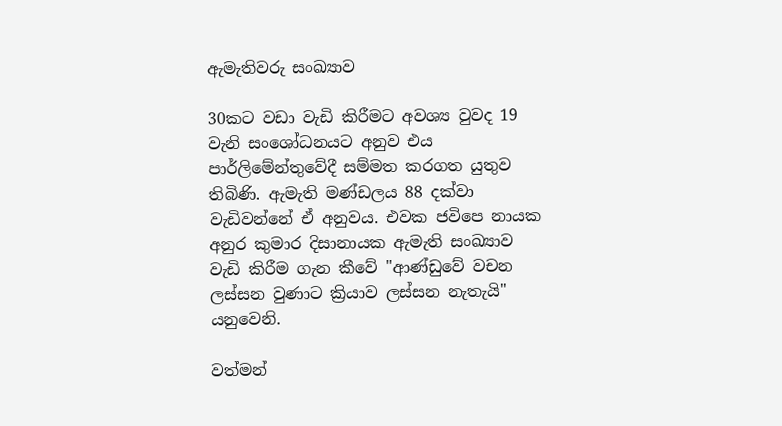ඇමැතිවරු සංඛ්‍යාව

30කට වඩා වැඩි කිරීමට අවශ්‍ය වුවද 19 වැනි සංශෝධනයට අනුව එය පාර්ලිමේන්තුවේදී සම්මත කරගත යුතුව තිබිණි. ඇමැති මණ්‌ඩලය 88 දක්‌වා වැඩිවන්නේ ඒ අනුවය. එවක ජවිපෙ නායක අනුර කුමාර දිසානායක ඇමැති සංඛ්‍යාව වැඩි කිරීම ගැන කීවේ "ආණ්‌ඩුවේ වචන ලස්‌සන වුණාට ක්‍රියාව ලස්‌සන නැතැයි" යනුවෙනි.

වත්මන්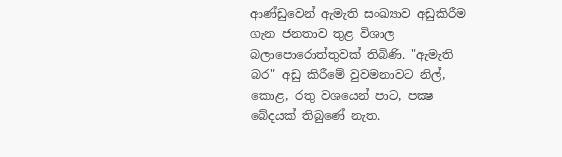ආණ්‌ඩුවෙන් ඇමැති සංඛ්‍යාව අඩුකිරීම ගැන ජනතාව තුළ විශාල බලාපොරොත්තුවක්‌ තිබිණි. "ඇමැති බර" අඩු කිරීමේ වුවමනාවට නිල්, කොළ, රතු වශයෙන් පාට, පක්‍ෂ බේදයක්‌ තිබුණේ නැත.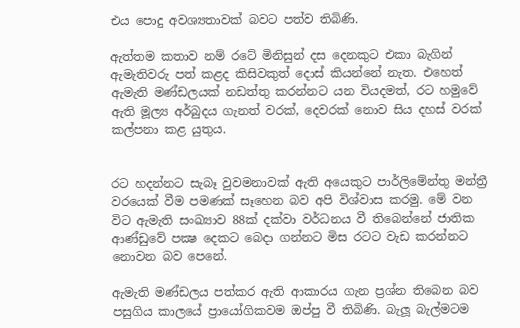එය පොදු අවශ්‍යතාවක්‌ බවට පත්ව තිබිණි.

ඇත්තම කතාව නම් රටේ මිනිසුන් දස දෙනකුට එකා බැගින් ඇමැතිවරු පත් කළද කිසිවකුත් දොස්‌ කියන්නේ නැත. එහෙත් ඇමැති මණ්‌ඩලයක්‌ නඩත්තු කරන්නට යන වියදමත්, රට හමුවේ ඇති මූල්‍ය අර්බුදය ගැනත් වරක්‌, දෙවරක්‌ නොව සිය දහස්‌ වරක්‌ කල්පනා කළ යුතුය.


රට හදන්නට සැබෑ වුවමනාවක්‌ ඇති අයෙකුට පාර්ලිමේන්තු මන්ත්‍රී වරයෙක්‌ වීම පමණක්‌ සෑහෙන බව අපි විශ්වාස කරමු. මේ වන විට ඇමැති සංඛ්‍යාව 88ක්‌ දක්‌වා වර්ධනය වී තිබෙන්නේ ජාතික ආණ්‌ඩුවේ පක්‍ෂ දෙකට බෙදා ගන්නට මිස රටට වැඩ කරන්නට නොවන බව පෙනේ.

ඇමැති මණ්‌ඩලය පත්කර ඇති ආකාරය ගැන ප්‍රශ්න තිබෙන බව පසුගිය කාලයේ ප්‍රායෝගිකවම ඔප්පු වී තිබිණි. බැලූ බැල්මටම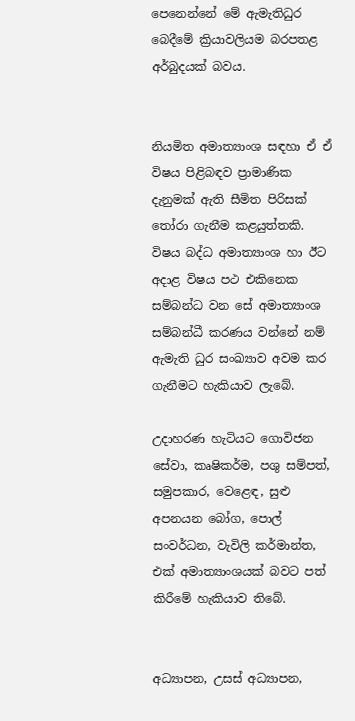පෙනෙන්නේ මේ ඇමැතිධුර බෙදීමේ ක්‍රියාවලියම බරපතළ අර්බුදයක්‌ බවය.


නියමිත අමාත්‍යාංශ සඳහා ඒ ඒ විෂය පිළිබඳව ප්‍රාමාණික දැනුමක්‌ ඇති සීමිත පිරිසක්‌ තෝරා ගැනීම කළයුත්තකි. විෂය බද්ධ අමාත්‍යාංශ හා ඊට අදාළ විෂය පථ එකිනෙක සම්බන්ධ වන සේ අමාත්‍යාංශ සම්බන්ධී කරණය වන්නේ නම් ඇමැති ධුර සංඛ්‍යාව අවම කර ගැනීමට හැකියාව ලැබේ.

උදාහරණ හැටියට ගොවිජන සේවා, කෘෂිකර්ම, පශු සම්පත්, සමුපකාර, වෙළෙඳ, සුළු අපනයන බෝග, පොල් සංවර්ධන, වැවිලි කර්මාන්ත, එක්‌ අමාත්‍යාංශයක්‌ බවට පත් කිරීමේ හැකියාව තිබේ.


අධ්‍යාපන, උසස්‌ අධ්‍යාපන,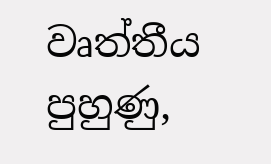වෘත්තීය පුහුණු,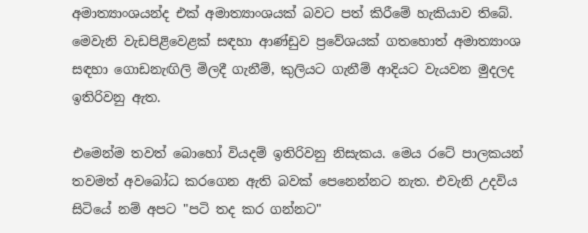අමාත්‍යාංශයන්ද එක්‌ අමාත්‍යාංශයක්‌ බවට පත් කිරීමේ හැකියාව තිබේ. මෙවැනි වැඩපිළිවෙළක්‌ සඳහා ආණ්‌ඩුව ප්‍රවේශයක්‌ ගතහොත් අමාත්‍යාංශ සඳහා ගොඩනැඟිලි මිලදී ගැනීම්, කුලියට ගැනීම් ආදියට වැයවන මුදලද ඉතිරිවනු ඇත.

එමෙන්ම තවත් බොහෝ වියදම් ඉතිරිවනු නිසැකය. මෙය රටේ පාලකයන් තවමත් අවබෝධ කරගෙන ඇති බවක්‌ පෙනෙන්නට නැත. එවැනි උදවිය සිටියේ නම් අපට "පටි තද කර ගන්නට"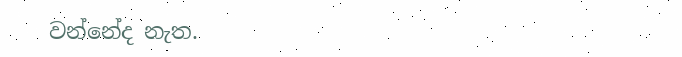වන්නේද නැත.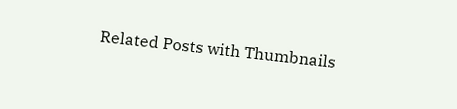Related Posts with Thumbnails